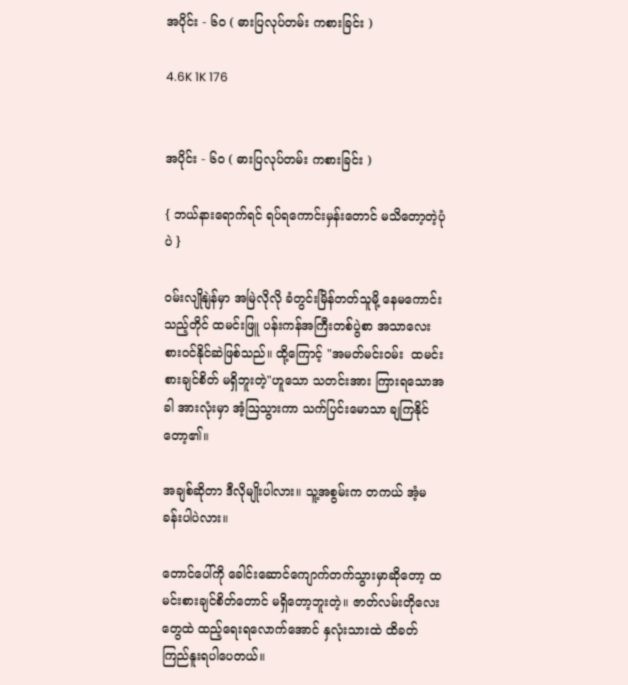အပိုင်း - ၆၀ ( ဓားပြလုပ်တမ်း ကစားခြင်း )

4.6K 1K 176


အပိုင်း - ၆၀ ( ဓားပြလုပ်တမ်း ကစားခြင်း )

{ ဘယ်နားရောက်ရင် ရပ်ရကောင်းမှန်းတောင် မသိတော့တဲ့ပုံပဲ }

ဝမ်းလျိုနျဲန်မှာ အမြဲလိုလို ခံတွင်းမြိန်တတ်သူမို့ နေမကောင်းသည့်တိုင် ထမင်းဖြူ ပန်းကန်အကြီးတစ်ပွဲစာ အသာလေး စားဝင်နိုင်ဆဲဖြစ်သည်။ ထို့ကြောင့် "အမတ်မင်းဝမ်း  ထမင်းစားချင်စိတ် မရှိဘူးတဲ့"ဟူသော သတင်းအား ကြားရသောအခါ အားလုံးမှာ အံ့ဩသွားကာ သက်ပြင်းမောသာ ချကြနိုင်တော့၏။

အချစ်ဆိုတာ ဒီလိုမျိုးပါလား။ သူ့အစွမ်းက တကယ် အံ့မခန်းပါပဲလား။

တောင်ပေါ်ကို ခေါင်းဆောင်ကျောက်တက်သွားမှာဆိုတော့ ထမင်းစားချင်စိတ်တောင် မရှိတော့ဘူးတဲ့။ ဇာတ်လမ်းတိုလေးတွေထဲ ထည့်ရေးရလောက်အောင် နှလုံးသားထဲ ထိခတ်ကြည်နူးရပါပေတယ်။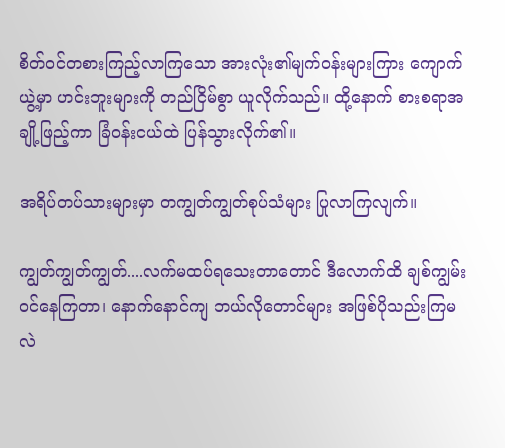စိတ်ဝင်တစားကြည့်လာကြသော အားလုံး၏မျက်ဝန်းများကြား ကျောက်ယွဲ့မှာ ဟင်းဘူးများကို တည်ငြိမ်စွာ ယူလိုက်သည်။ ထို့နောက် စားစရာအချို့ဖြည့်ကာ ခြံဝန်းငယ်ထဲ ပြန်သွားလိုက်၏။

အရိပ်တပ်သားများမှာ တကျွတ်ကျွတ်စုပ်သံများ ပြုလာကြလျက်။

ကျွတ်ကျွတ်ကျွတ်....လက်မထပ်ရသေးတာတောင် ဒီလောက်ထိ ချစ်ကျွမ်းဝင်နေကြတာ၊ နောက်နောင်ကျ ဘယ်လိုတောင်များ အဖြစ်ပိုသည်းကြမလဲ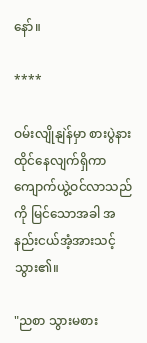နော်။

****

ဝမ်းလျိုနျဲန်မှာ စားပွဲနားထိုင်နေလျက်ရှိကာ ကျောက်ယွဲ့ဝင်လာသည်ကို မြင်သောအခါ အနည်းငယ်အံ့အားသင့်သွား၏။

"ညစာ သွားမစား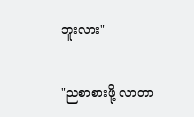ဘူးလား"

"ညစာစားဖို့ လာတာ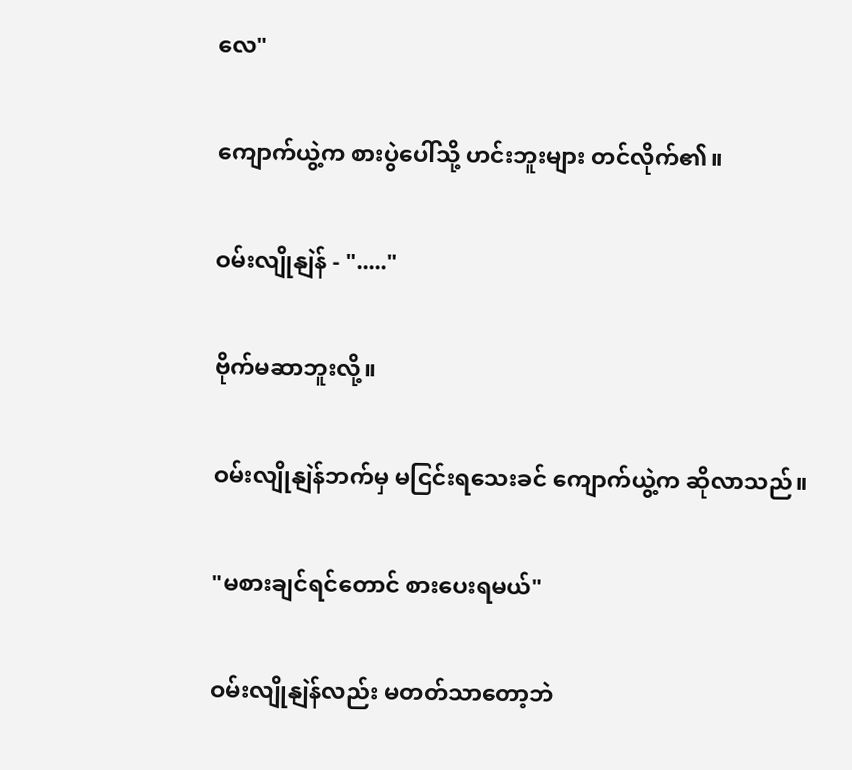လေ"

ကျောက်ယွဲ့က စားပွဲပေါ်သို့ ဟင်းဘူးများ တင်လိုက်၏။

ဝမ်းလျိုနျဲန် - "....."

ဗိုက်မဆာဘူးလို့။

ဝမ်းလျိုနျဲန်ဘက်မှ မငြင်းရသေးခင် ကျောက်ယွဲ့က ဆိုလာသည်။

"မစားချင်ရင်တောင် စားပေးရမယ်"

ဝမ်းလျိုနျဲန်လည်း မတတ်သာတော့ဘဲ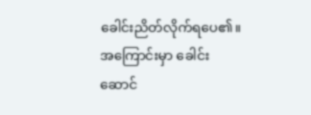ခေါင်းညိတ်လိုက်ရပေ၏။ အကြောင်းမှာ ခေါင်းဆောင်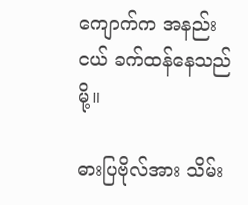ကျောက်က အနည်းငယ် ခက်ထန်နေသည်မို့။

ဓားပြဗိုလ်အား သိမ်း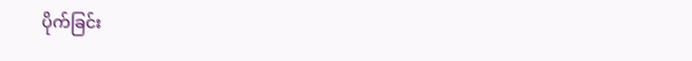ပိုက်ခြင်း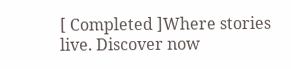[ Completed ]Where stories live. Discover now